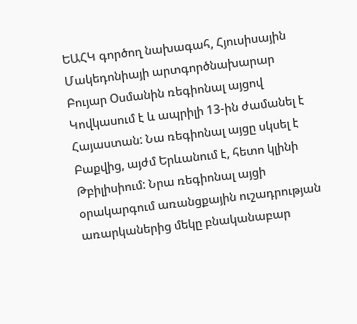ԵԱՀԿ գործող նախագահ, Հյուսիսային Մակեդոնիայի արտգործնախարար Բույար Օսմանին ռեգիոնալ այցով Կովկասում է և ապրիլի 13-ին ժամանել է Հայաստան: Նա ռեգիոնալ այցը սկսել է Բաքվից, այժմ Երևանում է, հետո կլինի Թբիլիսիում: Նրա ռեգիոնալ այցի օրակարգում առանցքային ուշադրության առարկաներից մեկը բնականաբար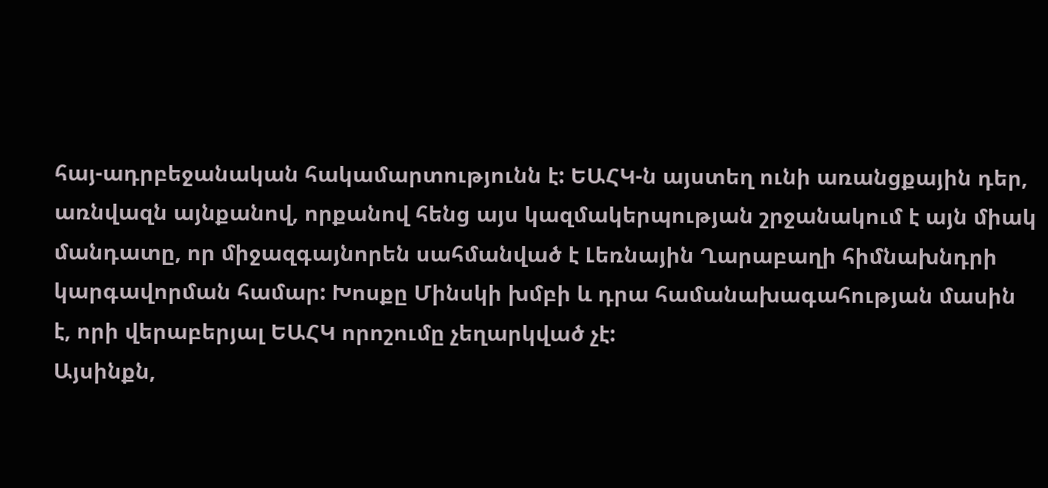հայ-ադրբեջանական հակամարտությունն է: ԵԱՀԿ-ն այստեղ ունի առանցքային դեր, առնվազն այնքանով, որքանով հենց այս կազմակերպության շրջանակում է այն միակ մանդատը, որ միջազգայնորեն սահմանված է Լեռնային Ղարաբաղի հիմնախնդրի կարգավորման համար: Խոսքը Մինսկի խմբի և դրա համանախագահության մասին է, որի վերաբերյալ ԵԱՀԿ որոշումը չեղարկված չէ:
Այսինքն,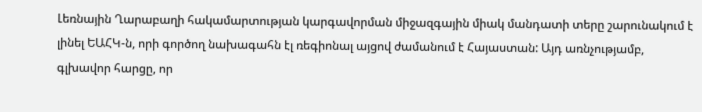Լեռնային Ղարաբաղի հակամարտության կարգավորման միջազգային միակ մանդատի տերը շարունակում է լինել ԵԱՀԿ-ն, որի գործող նախագահն էլ ռեգիոնալ այցով ժամանում է Հայաստան: Այդ առնչությամբ, գլխավոր հարցը, որ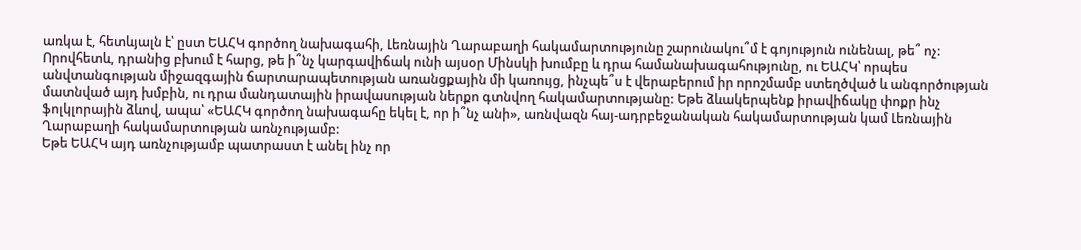առկա է, հետևյալն է՝ ըստ ԵԱՀԿ գործող նախագահի, Լեռնային Ղարաբաղի հակամարտությունը շարունակու՞մ է գոյություն ունենալ, թե՞ ոչ: Որովհետև, դրանից բխում է հարց, թե ի՞նչ կարգավիճակ ունի այսօր Մինսկի խումբը և դրա համանախագահությունը, ու ԵԱՀԿ՝ որպես անվտանգության միջազգային ճարտարապետության առանցքային մի կառույց, ինչպե՞ս է վերաբերում իր որոշմամբ ստեղծված և անգործության մատնված այդ խմբին, ու դրա մանդատային իրավասության ներքո գտնվող հակամարտությանը: Եթե ձևակերպենք իրավիճակը փոքր ինչ ֆոլկլորային ձևով, ապա՝ «ԵԱՀԿ գործող նախագահը եկել է, որ ի՞նչ անի», առնվազն հայ-ադրբեջանական հակամարտության կամ Լեռնային Ղարաբաղի հակամարտության առնչությամբ:
Եթե ԵԱՀԿ այդ առնչությամբ պատրաստ է անել ինչ որ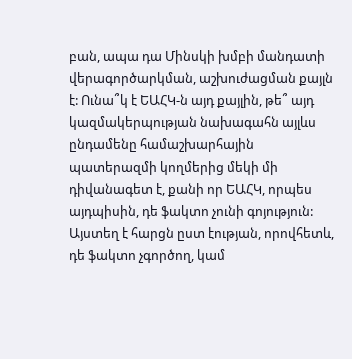բան, ապա դա Մինսկի խմբի մանդատի վերագործարկման, աշխուժացման քայլն է: Ունա՞կ է ԵԱՀԿ-ն այդ քայլին, թե՞ այդ կազմակերպության նախագահն այլևս ընդամենը համաշխարհային պատերազմի կողմերից մեկի մի դիվանագետ է, քանի որ ԵԱՀԿ, որպես այդպիսին, դե ֆակտո չունի գոյություն: Այստեղ է հարցն ըստ էության, որովհետև, դե ֆակտո չգործող, կամ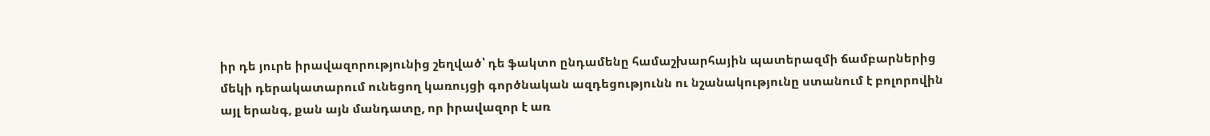իր դե յուրե իրավազորությունից շեղված՝ դե ֆակտո ընդամենը համաշխարհային պատերազմի ճամբարներից մեկի դերակատարում ունեցող կառույցի գործնական ազդեցությունն ու նշանակությունը ստանում է բոլորովին այլ երանգ, քան այն մանդատը, որ իրավազոր է առ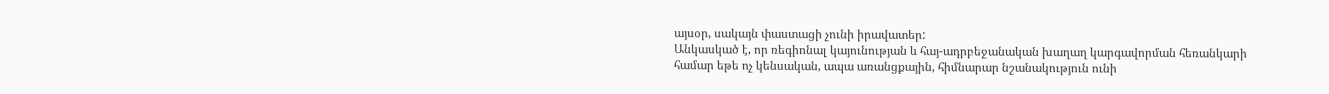այսօր, սակայն փաստացի չունի իրավատեր:
Անկասկած է, որ ռեգիոնալ կայունության և հայ-ադրբեջանական խաղաղ կարգավորման հեռանկարի համար եթե ոչ կենսական, ապա առանցքային, հիմնարար նշանակություն ունի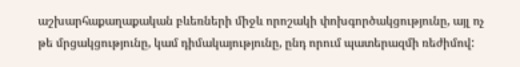աշխարհաքաղաքական բևեռների միջև որոշակի փոխգործակցությունը, այլ ոչ թե մրցակցությունը, կամ դիմակայությունը, ընդ որում պատերազմի ռեժիմով: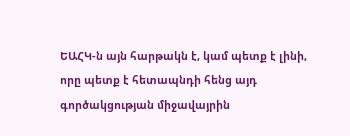ԵԱՀԿ-ն այն հարթակն է, կամ պետք է լինի, որը պետք է հետապնդի հենց այդ գործակցության միջավայրին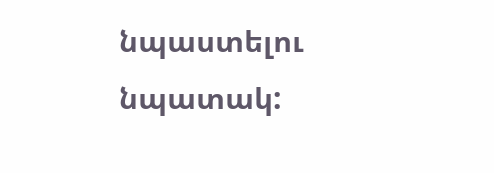նպաստելու նպատակ: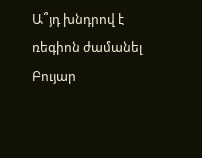Ա՞յդ խնդրով է ռեգիոն ժամանել Բույար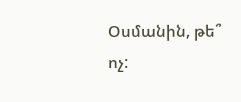Օսմանին, թե՞ ոչ: